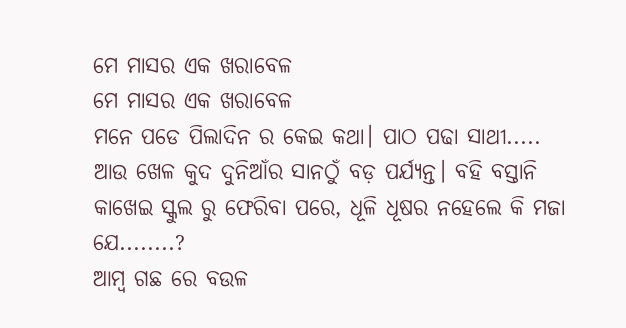ମେ ମାସର ଏକ ଖରାବେଳ
ମେ ମାସର ଏକ ଖରାବେଳ
ମନେ ପଡେ ପିଲାଦିନ ର କେଇ କଥା। ପାଠ ପଢା ସାଥୀ..... ଆଉ ଖେଳ କୁଦ ଦୁନିଆଁର ସାନଠୁଁ ବଡ଼ ପର୍ଯ୍ୟନ୍ତ। ବହି ବସ୍ତାନି କାଖେଇ ସ୍କୁଲ ରୁ ଫେରିବା ପରେ, ଧୂଳି ଧୂଷର ନହେଲେ କି ମଜା ଯେ........?
ଆମ୍ବ ଗଛ ରେ ବଉଳ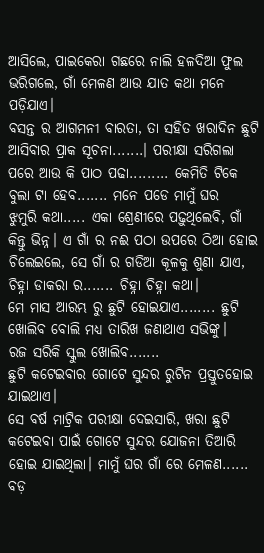ଆସିଲେ, ପାଇକେରା ଗଛରେ ନାଲି ହଳଦିଆ ଫୁଲ ଭରିଗଲେ, ଗାଁ ମେଳଣ ଆଉ ଯାତ କଥା ମନେ ପଡ଼ିଯାଏ।
ବସନ୍ତ ର ଆଗମନୀ ବାରତା, ତା ସହିତ ଖରାଦିନ ଛୁଟି ଆସିବାର ପ୍ରାକ ସୂଚନା.......। ପରୀକ୍ଷା ସରିଗଲା ପରେ ଆଉ କି ପାଠ ପଢା......... କେମିତି ଟିକେ ବୁଲା ଟା ହେବ....... ମନେ ପଡେ ମାମୁଁ ଘର
ଝୁମୁରି କଥା..... ଏକା ଶ୍ରେଣୀରେ ପଢ଼ୁଥିଲେବି, ଗାଁ କିନ୍ତୁ ଭିନ୍ନ। ଏ ଗାଁ ର ନଈ ପଠା ଉପରେ ଠିଆ ହୋଇ ଚିଲେଇଲେ, ସେ ଗାଁ ର ଗଡିଆ କୂଳକୁ ଶୁଣା ଯାଏ, ଚିହ୍ନା ଡାକରା ର....... ଚିହ୍ନା ଚିହ୍ନା କଥା।
ମେ ମାସ ଆରମ୍ଭ ରୁ ଛୁଟି ହୋଇଯାଏ........ ଛୁଟି ଖୋଲିବ ବୋଲି ମଧ୍ୟ ତାରିଖ ଜଣାଥାଏ ସଭିଙ୍କୁ।
ରଜ ସରିକି ସ୍କୁଲ ଖୋଲିବ.......
ଛୁଟି କଟେଇବାର ଗୋଟେ ସୁନ୍ଦର ରୁଟିନ ପ୍ରସ୍ତୁତହୋଇ ଯାଇଥାଏ।
ସେ ବର୍ଷ ମାଟ୍ରିକ ପରୀକ୍ଷା ଦେଇସାରି, ଖରା ଛୁଟି କଟେଇବା ପାଇଁ ଗୋଟେ ସୁନ୍ଦର ଯୋଜନା ତିଆରି ହୋଇ ଯାଇଥିଲା। ମାମୁଁ ଘର ଗାଁ ରେ ମେଳଣ...... ବଡ଼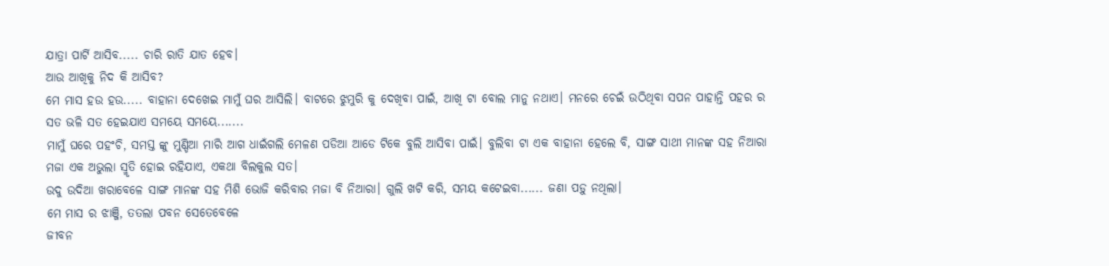ଯାତ୍ରା ପାର୍ଟି ଆସିବ..... ଚାରି ରାତି ଯାତ ହେବ।
ଆଉ ଆଖିକୁ ନିଦ କି ଆସିବ?
ମେ ମାସ ହଉ ହଉ..... ବାହାନା ଦେଖେଇ ମାମୁଁ ଘର ଆସିଲି। ବାଟରେ ଝୁମୁରି କୁ ଦେଖିବା ପାଇଁ, ଆଖି ଟା ବୋଲ ମାନୁ ନଥାଏ। ମନରେ ଚେଇଁ ଉଠିଥିବା ସପନ ପାହାନ୍ତି ପହର ର ସତ ଭଳି ସତ ହେଇଯାଏ ସମୟେ ସମୟେ.......
ମାମୁଁ ଘରେ ପହଂଚି, ସମସ୍ତ ଙ୍କୁ ମୁଣ୍ଡିଆ ମାରି ଆଗ ଧାଇଁଗଲି ମେଳଣ ପଡିଆ ଆଡେ ଟିକେ ବୁଲି ଆସିବା ପାଇଁ। ବୁଲିବା ଟା ଏକ ବାହାନା ହେଲେ ବି, ସାଙ୍ଗ ସାଥୀ ମାନଙ୍କ ସହ ନିଆରା ମଜା ଏକ ଅଭୁଲା ସ୍ମୃତି ହୋଇ ରହିଯାଏ, ଏକଥା ବିଲକୁଲ ସତ।
ଉଦୁ ଉଦିଆ ଖରାବେଳେ ସାଙ୍ଗ ମାନଙ୍କ ସହ ମିଶି ଭୋଜି କରିବାର ମଜା ବି ନିଆରା। ଗୁଲି ଖଟି କରି, ସମୟ କଟେଇବା...... ଜଣା ପଡ଼ୁ ନଥିଲା।
ମେ ମାସ ର ଝାଞ୍ଜି, ତତଲା ପବନ ସେତେବେଳେ
ଜୀବନ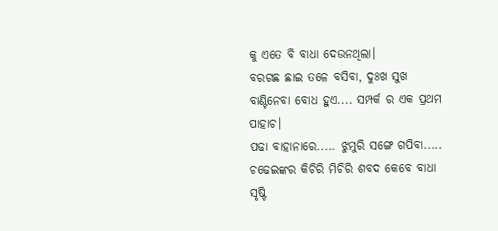କୁ ଏତେ ବି ବାଧା ଦେଉନଥିଲା।
ବରଗଛ ଛାଇ ତଳେ ବସିବା, ଦୁଃଖ ସୁଖ ବାଣ୍ଟିନେବା ବୋଧ ହୁଏ.... ସମ୍ପର୍କ ର ଏକ ପ୍ରଥମ ପାହାଚ।
ପଢା ବାହାନାରେ..... ଝୁମୁରି ସଙ୍ଗେ ଗପିବା.....
ଚଢେଇଙ୍କର କିଚିରି ମିଚିରି ଶବଦ କେବେ ବାଧା ସୃଷ୍ଟି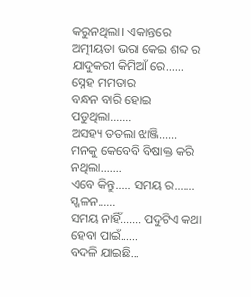କରୁନଥିଲା। ଏକାନ୍ତରେ ଅତ୍ମୀୟତା ଭରା କେଇ ଶବ୍ଦ ର ଯାଦୁକରୀ କିମିଆଁ ରେ...... ସ୍ନେହ ମମତାର
ବନ୍ଧନ ବାରି ହୋଇ ପଡୁଥିଲା.......
ଅସହ୍ୟ ତତଲା ଝାଞ୍ଜି...... ମନକୁ କେବେବି ବିଷାକ୍ତ କରି ନଥିଲା.......
ଏବେ କିନ୍ତୁ..... ସମୟ ର....... ସ୍ଖଳନ......
ସମୟ ନାହିଁ....... ପଦୁଟିଏ କଥା ହେବା ପାଇଁ......
ବଦଳି ଯାଇଛି...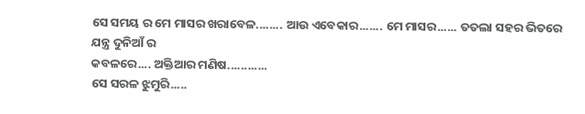ସେ ସମୟ ର ମେ ମାସର ଖରାବେଳ........ ଆଉ ଏବେକାର....... ମେ ମାସର...... ତତଲା ସହର ଭିତରେ ଯନ୍ତ୍ର ଦୁନିଆଁ ର
କବଳରେ.... ଅକ୍ତିଆର ମଣିଷ............
ସେ ସରଳ ଝୁମୁରି.....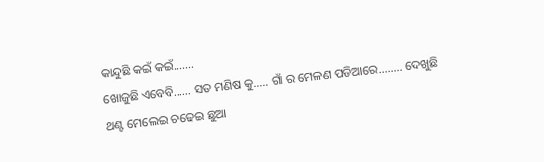କାନ୍ଦୁଛି କଇଁ କଇଁ.......
ଖୋଜୁଛି ଏବେବି...... ସତ ମଣିଷ କୁ..... ଗାଁ ର ମେଳଣ ପଡିଆରେ........ ଦେଖୁଛି ଥଣ୍ଟ ମେଲେଇ ଚଢେଇ ଛୁଆ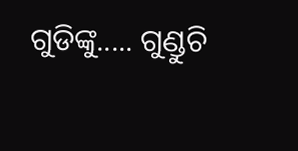ଗୁଡିଙ୍କୁ..... ଗୁଣ୍ଡୁଚି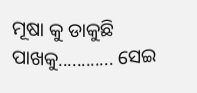ମୂଷା କୁ ଡାକୁଛି ପାଖକୁ............ ସେଇ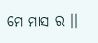ମେ ମାସ ର ।।